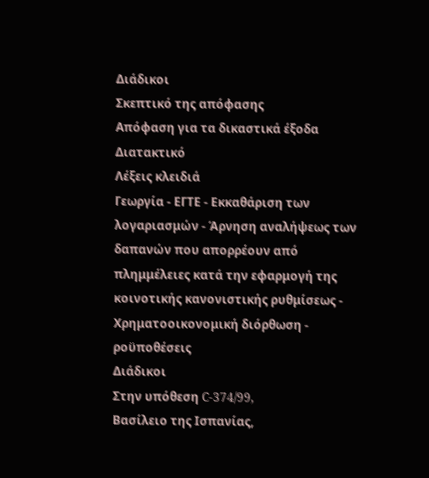Διάδικοι
Σκεπτικό της απόφασης
Απόφαση για τα δικαστικά έξοδα
Διατακτικό
Λέξεις κλειδιά
Γεωργία - ΕΓΤΕ - Εκκαθάριση των λογαριασμών - Άρνηση αναλήψεως των δαπανών που απορρέουν από πλημμέλειες κατά την εφαρμογή της κοινοτικής κανονιστικής ρυθμίσεως - Χρηματοοικονομική διόρθωση - ροϋποθέσεις
Διάδικοι
Στην υπόθεση C-374/99,
Βασίλειο της Ισπανίας,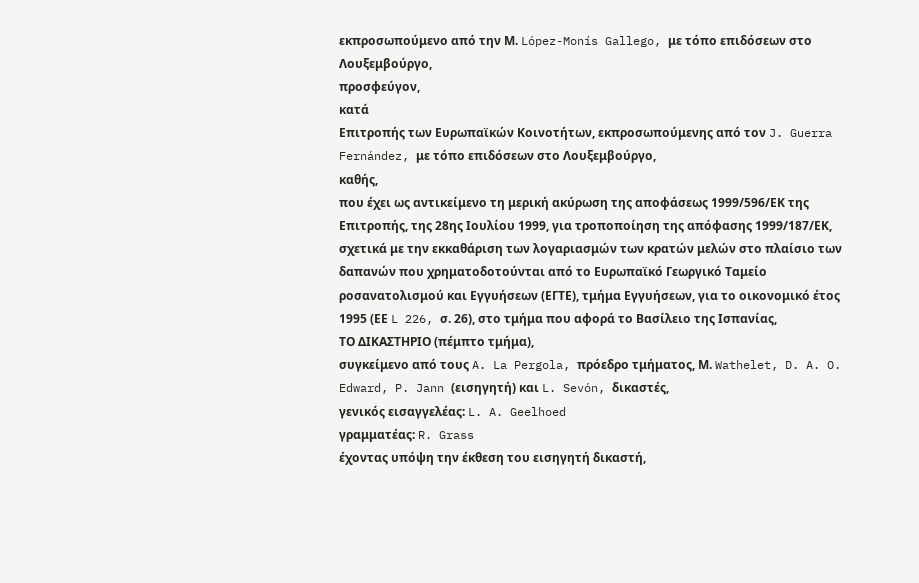εκπροσωπούμενο από την Μ. López-Monís Gallego, με τόπο επιδόσεων στο Λουξεμβούργο,
προσφεύγον,
κατά
Επιτροπής των Ευρωπαϊκών Κοινοτήτων, εκπροσωπούμενης από τον J. Guerra Fernández, με τόπο επιδόσεων στο Λουξεμβούργο,
καθής,
που έχει ως αντικείμενο τη μερική ακύρωση της αποφάσεως 1999/596/ΕΚ της Επιτροπής, της 28ης Ιουλίου 1999, για τροποποίηση της απόφασης 1999/187/ΕΚ, σχετικά με την εκκαθάριση των λογαριασμών των κρατών μελών στο πλαίσιο των δαπανών που χρηματοδοτούνται από το Ευρωπαϊκό Γεωργικό Ταμείο ροσανατολισμού και Εγγυήσεων (ΕΓΤΕ), τμήμα Εγγυήσεων, για το οικονομικό έτος 1995 (ΕΕ L 226, σ. 26), στο τμήμα που αφορά το Βασίλειο της Ισπανίας,
ΤΟ ΔΙΚΑΣΤΗΡΙΟ (πέμπτο τμήμα),
συγκείμενο από τους A. La Pergola, πρόεδρο τμήματος, Μ. Wathelet, D. A. O. Edward, P. Jann (εισηγητή) και L. Sevón, δικαστές,
γενικός εισαγγελέας: L. A. Geelhoed
γραμματέας: R. Grass
έχοντας υπόψη την έκθεση του εισηγητή δικαστή,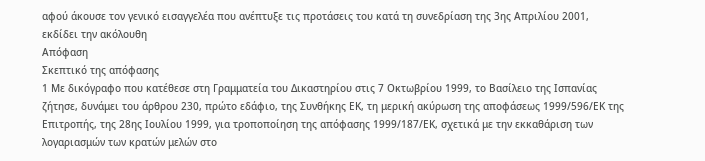αφού άκουσε τον γενικό εισαγγελέα που ανέπτυξε τις προτάσεις του κατά τη συνεδρίαση της 3ης Απριλίου 2001,
εκδίδει την ακόλουθη
Απόφαση
Σκεπτικό της απόφασης
1 Με δικόγραφο που κατέθεσε στη Γραμματεία του Δικαστηρίου στις 7 Οκτωβρίου 1999, το Βασίλειο της Ισπανίας ζήτησε, δυνάμει του άρθρου 230, πρώτο εδάφιο, της Συνθήκης ΕΚ, τη μερική ακύρωση της αποφάσεως 1999/596/ΕΚ της Επιτροπής, της 28ης Ιουλίου 1999, για τροποποίηση της απόφασης 1999/187/ΕΚ, σχετικά με την εκκαθάριση των λογαριασμών των κρατών μελών στο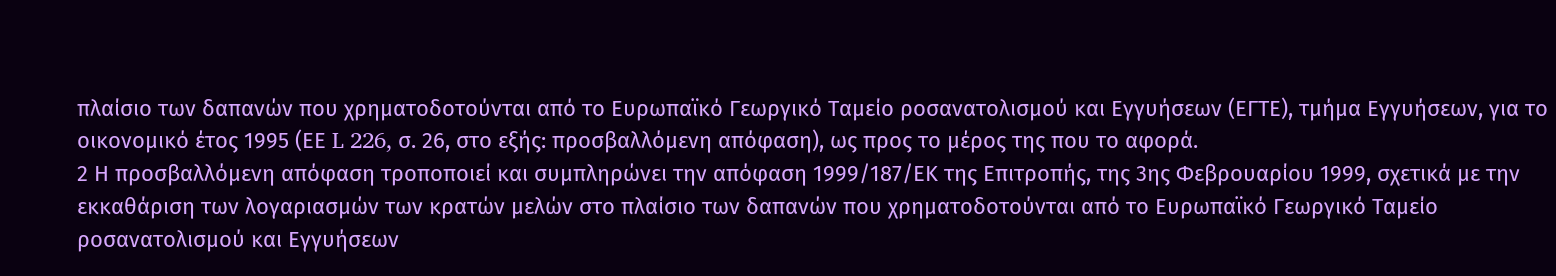πλαίσιο των δαπανών που χρηματοδοτούνται από το Ευρωπαϊκό Γεωργικό Ταμείο ροσανατολισμού και Εγγυήσεων (ΕΓΤΕ), τμήμα Εγγυήσεων, για το οικονομικό έτος 1995 (ΕΕ L 226, σ. 26, στο εξής: προσβαλλόμενη απόφαση), ως προς το μέρος της που το αφορά.
2 Η προσβαλλόμενη απόφαση τροποποιεί και συμπληρώνει την απόφαση 1999/187/ΕΚ της Επιτροπής, της 3ης Φεβρουαρίου 1999, σχετικά με την εκκαθάριση των λογαριασμών των κρατών μελών στο πλαίσιο των δαπανών που χρηματοδοτούνται από το Ευρωπαϊκό Γεωργικό Ταμείο ροσανατολισμού και Εγγυήσεων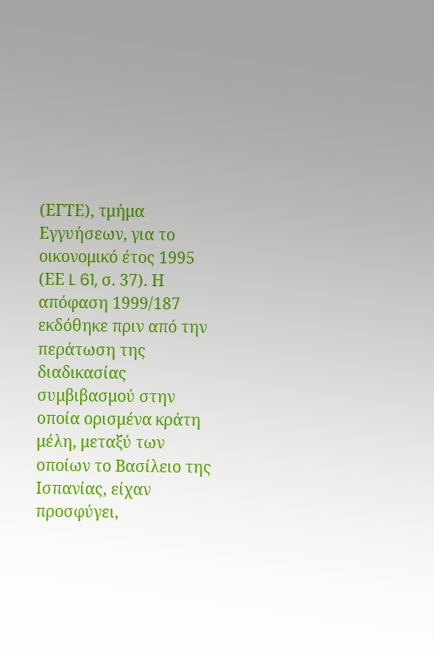(ΕΓΤΕ), τμήμα Εγγυήσεων, για το οικονομικό έτος 1995 (ΕΕ L 61, σ. 37). Η απόφαση 1999/187 εκδόθηκε πριν από την περάτωση της διαδικασίας συμβιβασμού στην οποία ορισμένα κράτη μέλη, μεταξύ των οποίων το Βασίλειο της Ισπανίας, είχαν προσφύγει,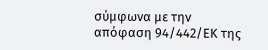σύμφωνα με την απόφαση 94/442/ΕΚ της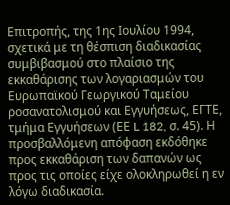Επιτροπής, της 1ης Ιουλίου 1994, σχετικά με τη θέσπιση διαδικασίας συμβιβασμού στο πλαίσιο της εκκαθάρισης των λογαριασμών του Ευρωπαϊκού Γεωργικού Ταμείου ροσανατολισμού και Εγγυήσεως, ΕΓΤΕ, τμήμα Εγγυήσεων (ΕΕ L 182, σ. 45). Η προσβαλλόμενη απόφαση εκδόθηκε προς εκκαθάριση των δαπανών ως προς τις οποίες είχε ολοκληρωθεί η εν λόγω διαδικασία.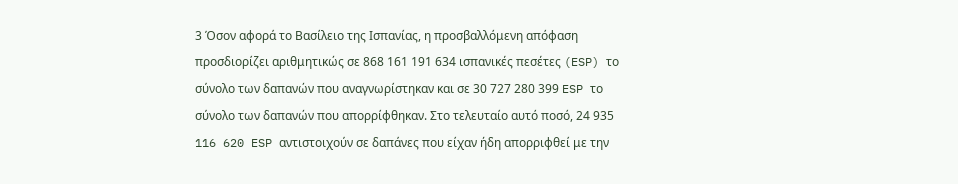3 Όσον αφορά το Βασίλειο της Ισπανίας, η προσβαλλόμενη απόφαση προσδιορίζει αριθμητικώς σε 868 161 191 634 ισπανικές πεσέτες (ESP) το σύνολο των δαπανών που αναγνωρίστηκαν και σε 30 727 280 399 ESP το σύνολο των δαπανών που απορρίφθηκαν. Στο τελευταίο αυτό ποσό, 24 935 116 620 ESP αντιστοιχούν σε δαπάνες που είχαν ήδη απορριφθεί με την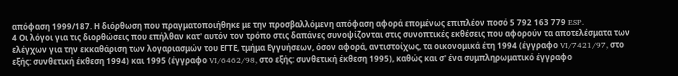απόφαση 1999/187. Η διόρθωση που πραγματοποιήθηκε με την προσβαλλόμενη απόφαση αφορά επομένως επιπλέον ποσό 5 792 163 779 ESP.
4 Οι λόγοι για τις διορθώσεις που επήλθαν κατ' αυτόν τον τρόπο στις δαπάνες συνοψίζονται στις συνοπτικές εκθέσεις που αφορούν τα αποτελέσματα των ελέγχων για την εκκαθάριση των λογαριασμών του ΕΓΤΕ, τμήμα Εγγυήσεων, όσον αφορά, αντιστοίχως, τα οικονομικά έτη 1994 (έγγραφο VI/7421/97, στο εξής: συνθετική έκθεση 1994) και 1995 (έγγραφο VI/6462/98, στο εξής: συνθετική έκθεση 1995), καθώς και σ' ένα συμπληρωματικό έγγραφο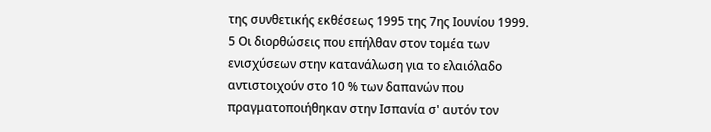της συνθετικής εκθέσεως 1995 της 7ης Ιουνίου 1999.
5 Οι διορθώσεις που επήλθαν στον τομέα των ενισχύσεων στην κατανάλωση για το ελαιόλαδο αντιστοιχούν στο 10 % των δαπανών που πραγματοποιήθηκαν στην Ισπανία σ' αυτόν τον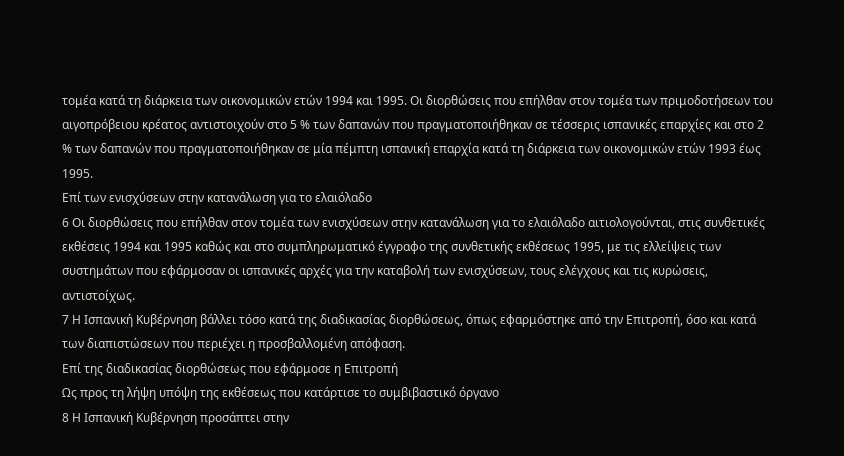τομέα κατά τη διάρκεια των οικονομικών ετών 1994 και 1995. Οι διορθώσεις που επήλθαν στον τομέα των πριμοδοτήσεων του αιγοπρόβειου κρέατος αντιστοιχούν στο 5 % των δαπανών που πραγματοποιήθηκαν σε τέσσερις ισπανικές επαρχίες και στο 2 % των δαπανών που πραγματοποιήθηκαν σε μία πέμπτη ισπανική επαρχία κατά τη διάρκεια των οικονομικών ετών 1993 έως 1995.
Επί των ενισχύσεων στην κατανάλωση για το ελαιόλαδο
6 Οι διορθώσεις που επήλθαν στον τομέα των ενισχύσεων στην κατανάλωση για το ελαιόλαδο αιτιολογούνται, στις συνθετικές εκθέσεις 1994 και 1995 καθώς και στο συμπληρωματικό έγγραφο της συνθετικής εκθέσεως 1995, με τις ελλείψεις των συστημάτων που εφάρμοσαν οι ισπανικές αρχές για την καταβολή των ενισχύσεων, τους ελέγχους και τις κυρώσεις, αντιστοίχως.
7 Η Ισπανική Κυβέρνηση βάλλει τόσο κατά της διαδικασίας διορθώσεως, όπως εφαρμόστηκε από την Επιτροπή, όσο και κατά των διαπιστώσεων που περιέχει η προσβαλλομένη απόφαση.
Επί της διαδικασίας διορθώσεως που εφάρμοσε η Επιτροπή
Ως προς τη λήψη υπόψη της εκθέσεως που κατάρτισε το συμβιβαστικό όργανο
8 Η Ισπανική Κυβέρνηση προσάπτει στην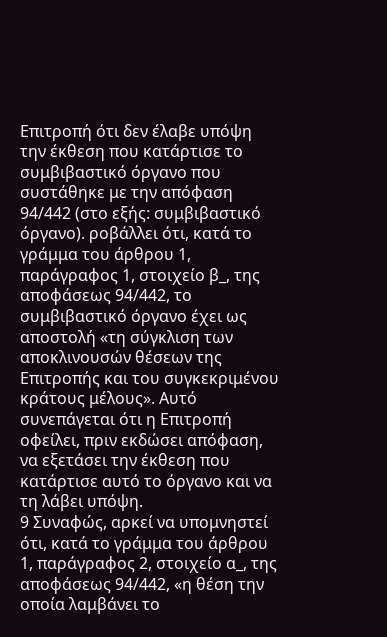Επιτροπή ότι δεν έλαβε υπόψη την έκθεση που κατάρτισε το συμβιβαστικό όργανο που συστάθηκε με την απόφαση 94/442 (στο εξής: συμβιβαστικό όργανο). ροβάλλει ότι, κατά το γράμμα του άρθρου 1, παράγραφος 1, στοιχείο β_, της αποφάσεως 94/442, το συμβιβαστικό όργανο έχει ως αποστολή «τη σύγκλιση των αποκλινουσών θέσεων της Επιτροπής και του συγκεκριμένου κράτους μέλους». Αυτό συνεπάγεται ότι η Επιτροπή οφείλει, πριν εκδώσει απόφαση, να εξετάσει την έκθεση που κατάρτισε αυτό το όργανο και να τη λάβει υπόψη.
9 Συναφώς, αρκεί να υπομνηστεί ότι, κατά το γράμμα του άρθρου 1, παράγραφος 2, στοιχείο α_, της αποφάσεως 94/442, «η θέση την οποία λαμβάνει το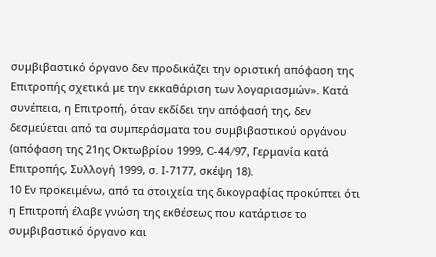συμβιβαστικό όργανο δεν προδικάζει την οριστική απόφαση της Επιτροπής σχετικά με την εκκαθάριση των λογαριασμών». Κατά συνέπεια, η Επιτροπή, όταν εκδίδει την απόφασή της, δεν δεσμεύεται από τα συμπεράσματα του συμβιβαστικού οργάνου (απόφαση της 21ης Οκτωβρίου 1999, C-44/97, Γερμανία κατά Επιτροπής, Συλλογή 1999, σ. Ι-7177, σκέψη 18).
10 Εν προκειμένω, από τα στοιχεία της δικογραφίας προκύπτει ότι η Επιτροπή έλαβε γνώση της εκθέσεως που κατάρτισε το συμβιβαστικό όργανο και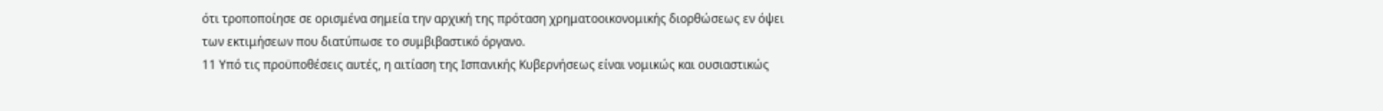ότι τροποποίησε σε ορισμένα σημεία την αρχική της πρόταση χρηματοοικονομικής διορθώσεως εν όψει των εκτιμήσεων που διατύπωσε το συμβιβαστικό όργανο.
11 Υπό τις προϋποθέσεις αυτές, η αιτίαση της Ισπανικής Κυβερνήσεως είναι νομικώς και ουσιαστικώς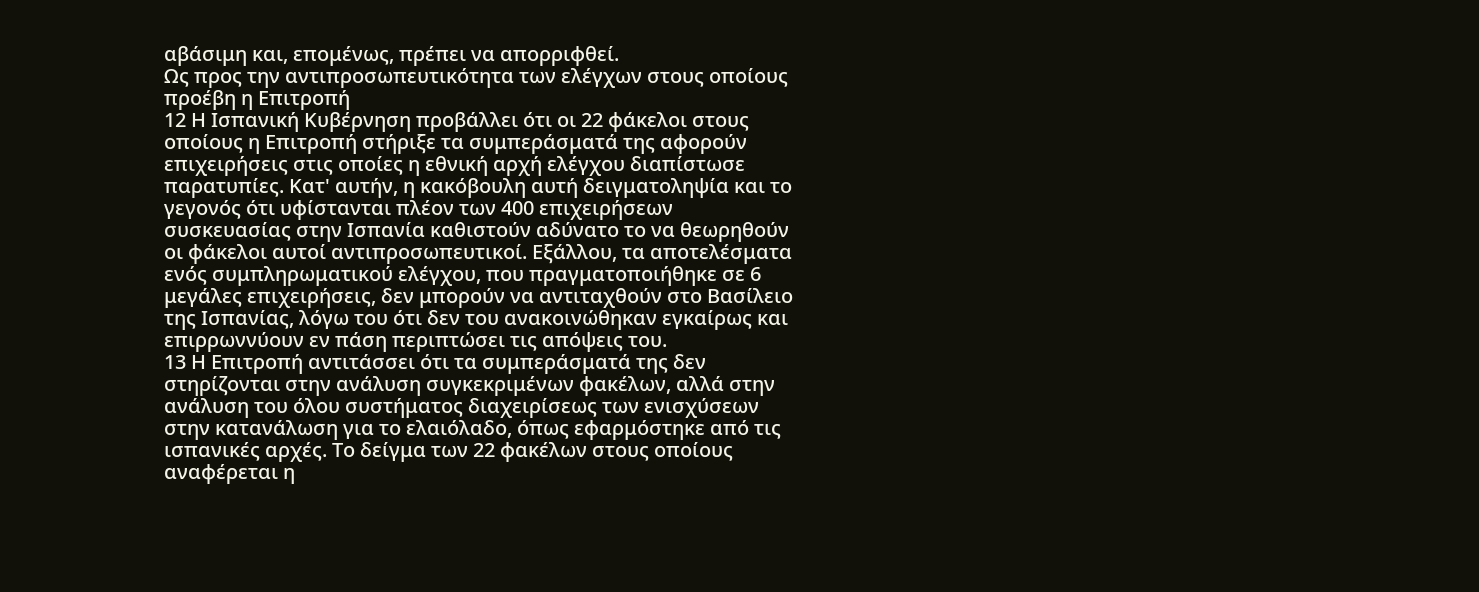αβάσιμη και, επομένως, πρέπει να απορριφθεί.
Ως προς την αντιπροσωπευτικότητα των ελέγχων στους οποίους προέβη η Επιτροπή
12 Η Ισπανική Κυβέρνηση προβάλλει ότι οι 22 φάκελοι στους οποίους η Επιτροπή στήριξε τα συμπεράσματά της αφορούν επιχειρήσεις στις οποίες η εθνική αρχή ελέγχου διαπίστωσε παρατυπίες. Κατ' αυτήν, η κακόβουλη αυτή δειγματοληψία και το γεγονός ότι υφίστανται πλέον των 400 επιχειρήσεων συσκευασίας στην Ισπανία καθιστούν αδύνατο το να θεωρηθούν οι φάκελοι αυτοί αντιπροσωπευτικοί. Εξάλλου, τα αποτελέσματα ενός συμπληρωματικού ελέγχου, που πραγματοποιήθηκε σε 6 μεγάλες επιχειρήσεις, δεν μπορούν να αντιταχθούν στο Βασίλειο της Ισπανίας, λόγω του ότι δεν του ανακοινώθηκαν εγκαίρως και επιρρωννύουν εν πάση περιπτώσει τις απόψεις του.
13 Η Επιτροπή αντιτάσσει ότι τα συμπεράσματά της δεν στηρίζονται στην ανάλυση συγκεκριμένων φακέλων, αλλά στην ανάλυση του όλου συστήματος διαχειρίσεως των ενισχύσεων στην κατανάλωση για το ελαιόλαδο, όπως εφαρμόστηκε από τις ισπανικές αρχές. Το δείγμα των 22 φακέλων στους οποίους αναφέρεται η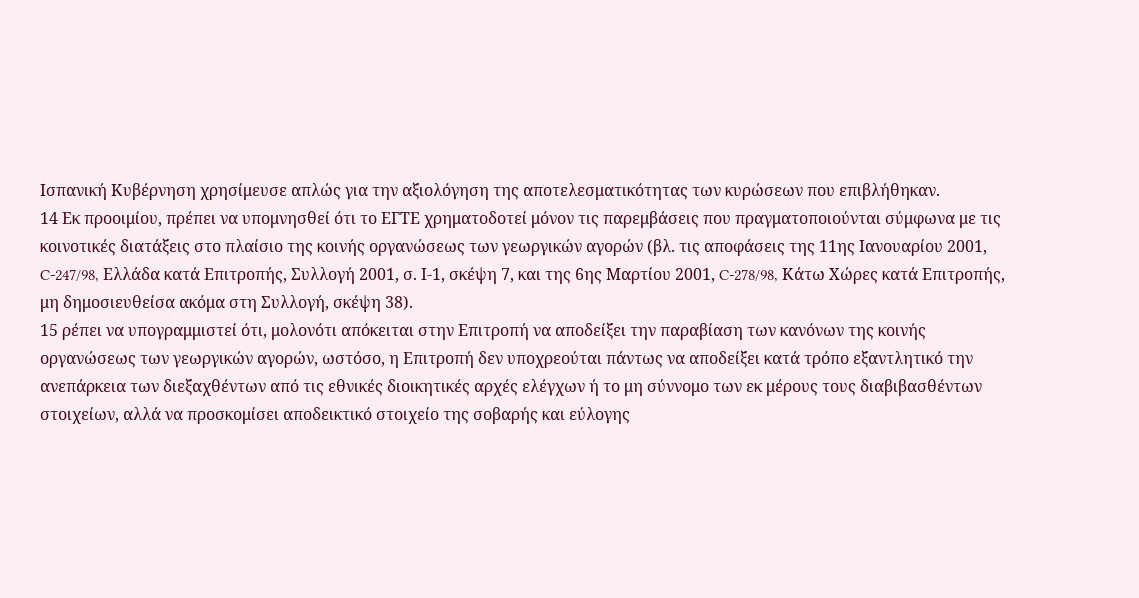Ισπανική Κυβέρνηση χρησίμευσε απλώς για την αξιολόγηση της αποτελεσματικότητας των κυρώσεων που επιβλήθηκαν.
14 Εκ προοιμίου, πρέπει να υπομνησθεί ότι το ΕΓΤΕ χρηματοδοτεί μόνον τις παρεμβάσεις που πραγματοποιούνται σύμφωνα με τις κοινοτικές διατάξεις στο πλαίσιο της κοινής οργανώσεως των γεωργικών αγορών (βλ. τις αποφάσεις της 11ης Ιανουαρίου 2001, C-247/98, Ελλάδα κατά Επιτροπής, Συλλογή 2001, σ. Ι-1, σκέψη 7, και της 6ης Μαρτίου 2001, C-278/98, Κάτω Χώρες κατά Επιτροπής, μη δημοσιευθείσα ακόμα στη Συλλογή, σκέψη 38).
15 ρέπει να υπογραμμιστεί ότι, μολονότι απόκειται στην Επιτροπή να αποδείξει την παραβίαση των κανόνων της κοινής οργανώσεως των γεωργικών αγορών, ωστόσο, η Επιτροπή δεν υποχρεούται πάντως να αποδείξει κατά τρόπο εξαντλητικό την ανεπάρκεια των διεξαχθέντων από τις εθνικές διοικητικές αρχές ελέγχων ή το μη σύννομο των εκ μέρους τους διαβιβασθέντων στοιχείων, αλλά να προσκομίσει αποδεικτικό στοιχείο της σοβαρής και εύλογης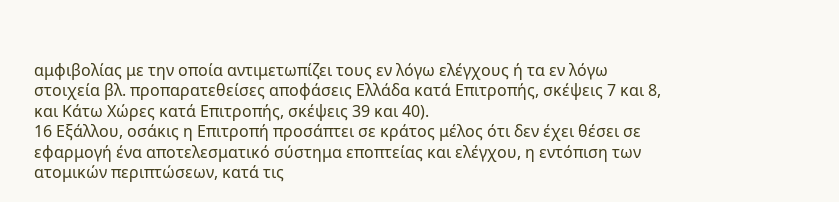αμφιβολίας με την οποία αντιμετωπίζει τους εν λόγω ελέγχους ή τα εν λόγω στοιχεία βλ. προπαρατεθείσες αποφάσεις Ελλάδα κατά Επιτροπής, σκέψεις 7 και 8, και Κάτω Χώρες κατά Επιτροπής, σκέψεις 39 και 40).
16 Εξάλλου, οσάκις η Επιτροπή προσάπτει σε κράτος μέλος ότι δεν έχει θέσει σε εφαρμογή ένα αποτελεσματικό σύστημα εποπτείας και ελέγχου, η εντόπιση των ατομικών περιπτώσεων, κατά τις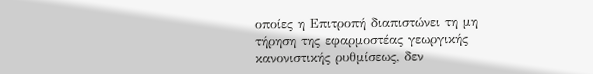οποίες η Επιτροπή διαπιστώνει τη μη τήρηση της εφαρμοστέας γεωργικής κανονιστικής ρυθμίσεως, δεν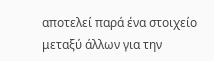αποτελεί παρά ένα στοιχείο μεταξύ άλλων για την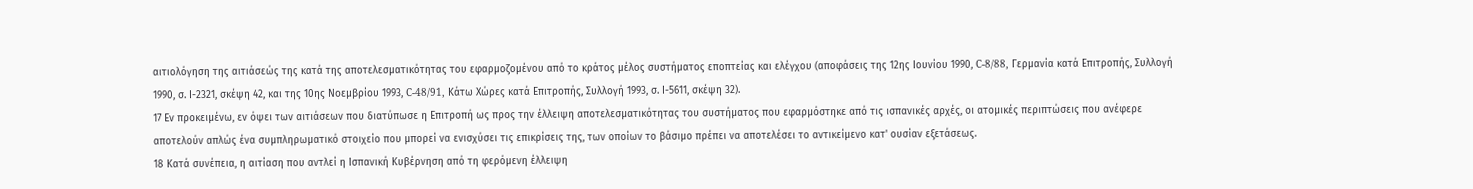αιτιολόγηση της αιτιάσεώς της κατά της αποτελεσματικότητας του εφαρμοζομένου από το κράτος μέλος συστήματος εποπτείας και ελέγχου (αποφάσεις της 12ης Ιουνίου 1990, C-8/88, Γερμανία κατά Επιτροπής, Συλλογή 1990, σ. Ι-2321, σκέψη 42, και της 10ης Νοεμβρίου 1993, C-48/91, Κάτω Χώρες κατά Επιτροπής, Συλλογή 1993, σ. Ι-5611, σκέψη 32).
17 Εν προκειμένω, εν όψει των αιτιάσεων που διατύπωσε η Επιτροπή ως προς την έλλειψη αποτελεσματικότητας του συστήματος που εφαρμόστηκε από τις ισπανικές αρχές, οι ατομικές περιπτώσεις που ανέφερε αποτελούν απλώς ένα συμπληρωματικό στοιχείο που μπορεί να ενισχύσει τις επικρίσεις της, των οποίων το βάσιμο πρέπει να αποτελέσει το αντικείμενο κατ' ουσίαν εξετάσεως.
18 Κατά συνέπεια, η αιτίαση που αντλεί η Ισπανική Κυβέρνηση από τη φερόμενη έλλειψη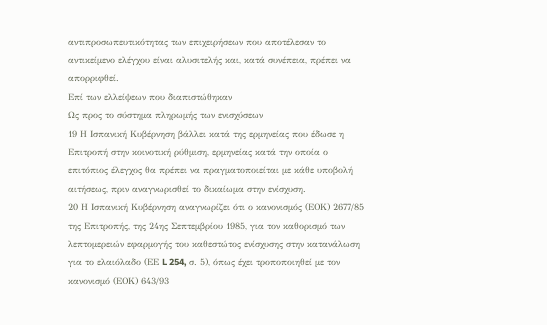αντιπροσωπευτικότητας των επιχειρήσεων που αποτέλεσαν το αντικείμενο ελέγχου είναι αλυσιτελής και, κατά συνέπεια, πρέπει να απορριφθεί.
Επί των ελλείψεων που διαπιστώθηκαν
Ως προς το σύστημα πληρωμής των ενισχύσεων
19 Η Ισπανική Κυβέρνηση βάλλει κατά της ερμηνείας που έδωσε η Επιτροπή στην κοινοτική ρύθμιση, ερμηνείας κατά την οποία ο επιτόπιος έλεγχος θα πρέπει να πραγματοποιείται με κάθε υποβολή αιτήσεως, πριν αναγνωρισθεί το δικαίωμα στην ενίσχυση.
20 Η Ισπανική Κυβέρνηση αναγνωρίζει ότι ο κανονισμός (ΕΟΚ) 2677/85 της Επιτροπής, της 24ης Σεπτεμβρίου 1985, για τον καθορισμό των λεπτομερειών εφαρμογής του καθεστώτος ενίσχυσης στην κατανάλωση για το ελαιόλαδο (ΕΕ L 254, σ. 5), όπως έχει τροποποιηθεί με τον κανονισμό (ΕΟΚ) 643/93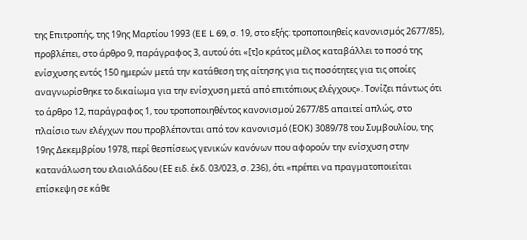της Επιτροπής, της 19ης Μαρτίου 1993 (EE L 69, σ. 19, στο εξής: τροποποιηθείς κανονισμός 2677/85), προβλέπει, στο άρθρο 9, παράγραφος 3, αυτού ότι «[τ]ο κράτος μέλος καταβάλλει το ποσό της ενίσχυσης εντός 150 ημερών μετά την κατάθεση της αίτησης για τις ποσότητες για τις οποίες αναγνωρίσθηκε το δικαίωμα για την ενίσχυση μετά από επιτόπιους ελέγχους». Τονίζει πάντως ότι το άρθρο 12, παράγραφος 1, του τροποποιηθέντος κανονισμού 2677/85 απαιτεί απλώς, στο πλαίσιο των ελέγχων που προβλέπονται από τον κανονισμό (ΕΟΚ) 3089/78 του Συμβουλίου, της 19ης Δεκεμβρίου 1978, περί θεσπίσεως γενικών κανόνων που αφορούν την ενίσχυση στην κατανάλωση του ελαιολάδου (ΕΕ ειδ. έκδ. 03/023, σ. 236), ότι «πρέπει να πραγματοποιείται επίσκεψη σε κάθε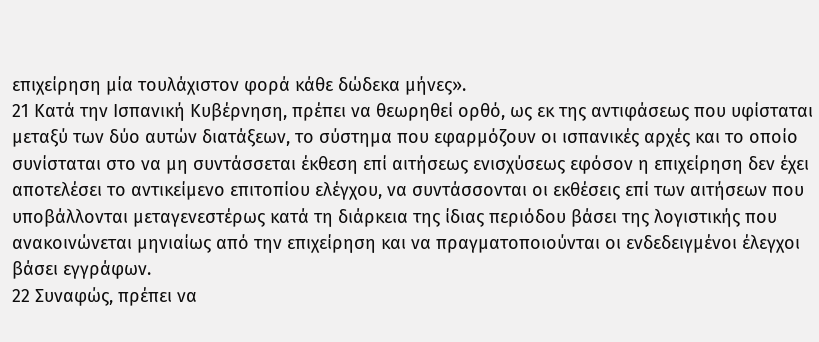επιχείρηση μία τουλάχιστον φορά κάθε δώδεκα μήνες».
21 Κατά την Ισπανική Κυβέρνηση, πρέπει να θεωρηθεί ορθό, ως εκ της αντιφάσεως που υφίσταται μεταξύ των δύο αυτών διατάξεων, το σύστημα που εφαρμόζουν οι ισπανικές αρχές και το οποίο συνίσταται στο να μη συντάσσεται έκθεση επί αιτήσεως ενισχύσεως εφόσον η επιχείρηση δεν έχει αποτελέσει το αντικείμενο επιτοπίου ελέγχου, να συντάσσονται οι εκθέσεις επί των αιτήσεων που υποβάλλονται μεταγενεστέρως κατά τη διάρκεια της ίδιας περιόδου βάσει της λογιστικής που ανακοινώνεται μηνιαίως από την επιχείρηση και να πραγματοποιούνται οι ενδεδειγμένοι έλεγχοι βάσει εγγράφων.
22 Συναφώς, πρέπει να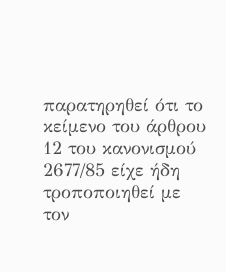παρατηρηθεί ότι το κείμενο του άρθρου 12 του κανονισμού 2677/85 είχε ήδη τροποποιηθεί με τον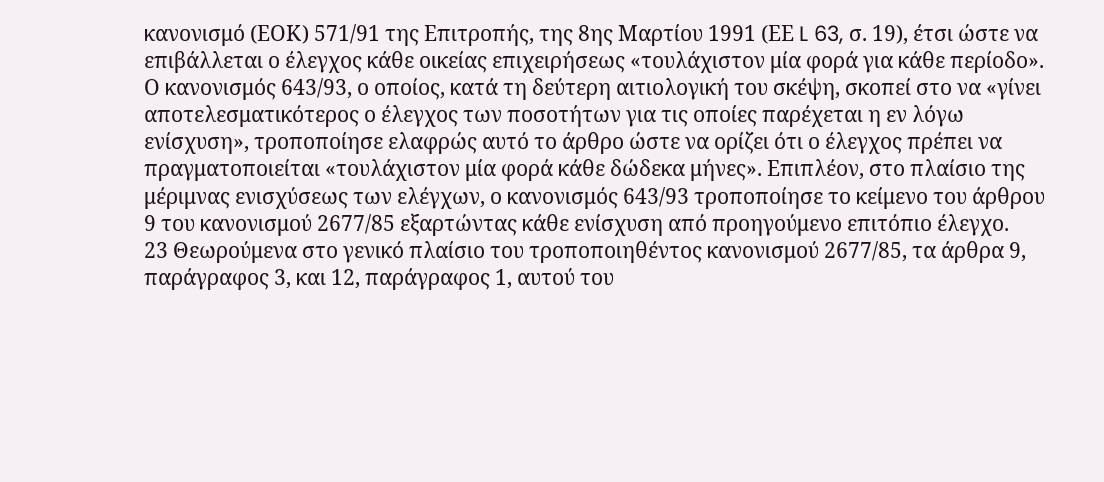κανονισμό (ΕΟΚ) 571/91 της Επιτροπής, της 8ης Μαρτίου 1991 (ΕΕ L 63, σ. 19), έτσι ώστε να επιβάλλεται ο έλεγχος κάθε οικείας επιχειρήσεως «τουλάχιστον μία φορά για κάθε περίοδο». Ο κανονισμός 643/93, ο οποίος, κατά τη δεύτερη αιτιολογική του σκέψη, σκοπεί στο να «γίνει αποτελεσματικότερος ο έλεγχος των ποσοτήτων για τις οποίες παρέχεται η εν λόγω ενίσχυση», τροποποίησε ελαφρώς αυτό το άρθρο ώστε να ορίζει ότι ο έλεγχος πρέπει να πραγματοποιείται «τουλάχιστον μία φορά κάθε δώδεκα μήνες». Επιπλέον, στο πλαίσιο της μέριμνας ενισχύσεως των ελέγχων, ο κανονισμός 643/93 τροποποίησε το κείμενο του άρθρου 9 του κανονισμού 2677/85 εξαρτώντας κάθε ενίσχυση από προηγούμενο επιτόπιο έλεγχο.
23 Θεωρούμενα στο γενικό πλαίσιο του τροποποιηθέντος κανονισμού 2677/85, τα άρθρα 9, παράγραφος 3, και 12, παράγραφος 1, αυτού του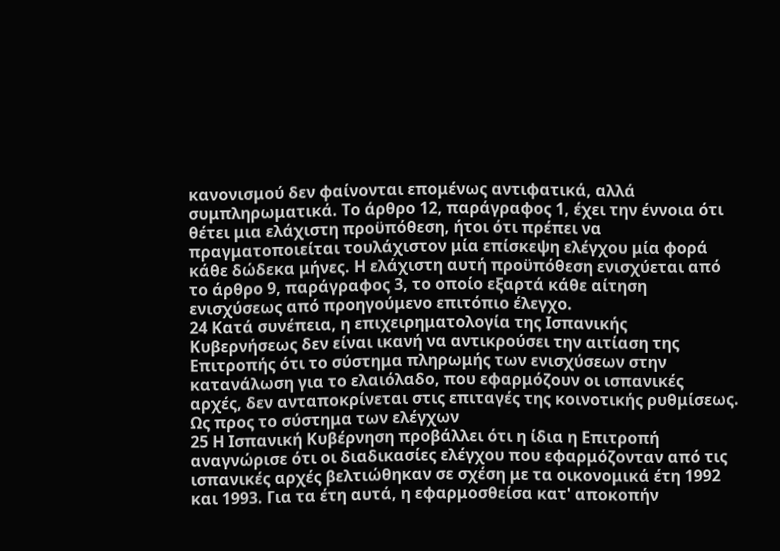κανονισμού δεν φαίνονται επομένως αντιφατικά, αλλά συμπληρωματικά. Το άρθρο 12, παράγραφος 1, έχει την έννοια ότι θέτει μια ελάχιστη προϋπόθεση, ήτοι ότι πρέπει να πραγματοποιείται τουλάχιστον μία επίσκεψη ελέγχου μία φορά κάθε δώδεκα μήνες. Η ελάχιστη αυτή προϋπόθεση ενισχύεται από το άρθρο 9, παράγραφος 3, το οποίο εξαρτά κάθε αίτηση ενισχύσεως από προηγούμενο επιτόπιο έλεγχο.
24 Κατά συνέπεια, η επιχειρηματολογία της Ισπανικής Κυβερνήσεως δεν είναι ικανή να αντικρούσει την αιτίαση της Επιτροπής ότι το σύστημα πληρωμής των ενισχύσεων στην κατανάλωση για το ελαιόλαδο, που εφαρμόζουν οι ισπανικές αρχές, δεν ανταποκρίνεται στις επιταγές της κοινοτικής ρυθμίσεως.
Ως προς το σύστημα των ελέγχων
25 Η Ισπανική Κυβέρνηση προβάλλει ότι η ίδια η Επιτροπή αναγνώρισε ότι οι διαδικασίες ελέγχου που εφαρμόζονταν από τις ισπανικές αρχές βελτιώθηκαν σε σχέση με τα οικονομικά έτη 1992 και 1993. Για τα έτη αυτά, η εφαρμοσθείσα κατ' αποκοπήν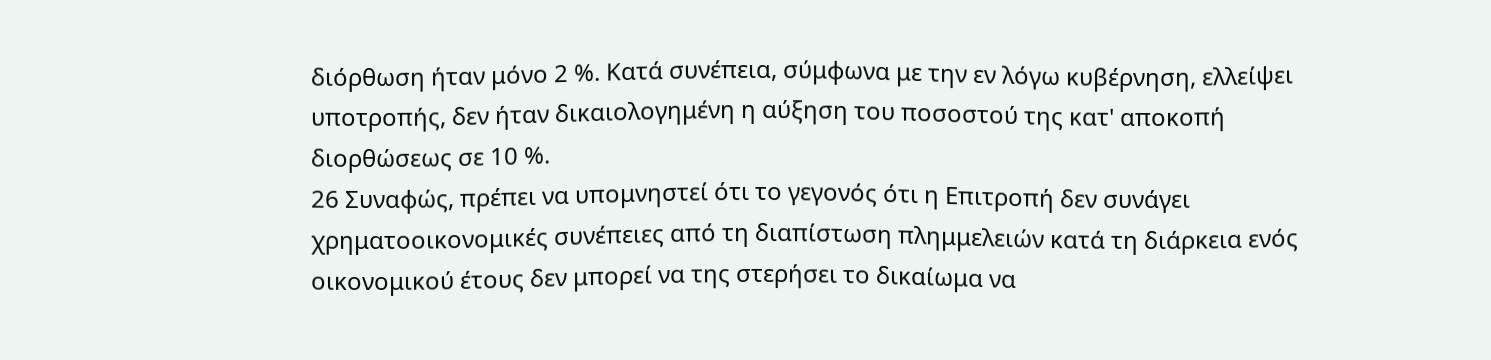διόρθωση ήταν μόνο 2 %. Κατά συνέπεια, σύμφωνα με την εν λόγω κυβέρνηση, ελλείψει υποτροπής, δεν ήταν δικαιολογημένη η αύξηση του ποσοστού της κατ' αποκοπή διορθώσεως σε 10 %.
26 Συναφώς, πρέπει να υπομνηστεί ότι το γεγονός ότι η Επιτροπή δεν συνάγει χρηματοοικονομικές συνέπειες από τη διαπίστωση πλημμελειών κατά τη διάρκεια ενός οικονομικού έτους δεν μπορεί να της στερήσει το δικαίωμα να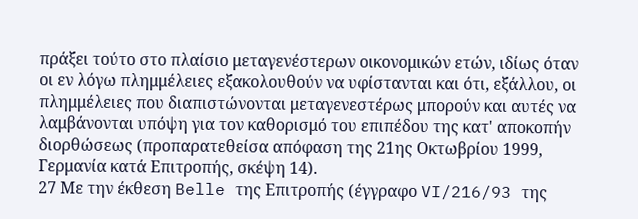πράξει τούτο στο πλαίσιο μεταγενέστερων οικονομικών ετών, ιδίως όταν οι εν λόγω πλημμέλειες εξακολουθούν να υφίστανται και ότι, εξάλλου, οι πλημμέλειες που διαπιστώνονται μεταγενεστέρως μπορούν και αυτές να λαμβάνονται υπόψη για τον καθορισμό του επιπέδου της κατ' αποκοπήν διορθώσεως (προπαρατεθείσα απόφαση της 21ης Οκτωβρίου 1999, Γερμανία κατά Επιτροπής, σκέψη 14).
27 Με την έκθεση Belle της Επιτροπής (έγγραφο VI/216/93 της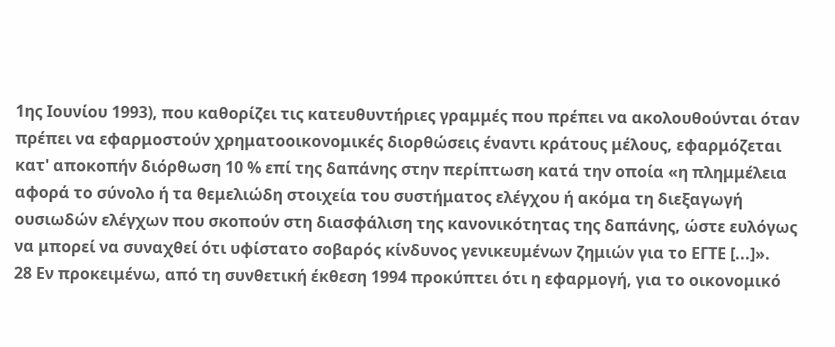1ης Ιουνίου 1993), που καθορίζει τις κατευθυντήριες γραμμές που πρέπει να ακολουθούνται όταν πρέπει να εφαρμοστούν χρηματοοικονομικές διορθώσεις έναντι κράτους μέλους, εφαρμόζεται κατ' αποκοπήν διόρθωση 10 % επί της δαπάνης στην περίπτωση κατά την οποία «η πλημμέλεια αφορά το σύνολο ή τα θεμελιώδη στοιχεία του συστήματος ελέγχου ή ακόμα τη διεξαγωγή ουσιωδών ελέγχων που σκοπούν στη διασφάλιση της κανονικότητας της δαπάνης, ώστε ευλόγως να μπορεί να συναχθεί ότι υφίστατο σοβαρός κίνδυνος γενικευμένων ζημιών για το ΕΓΤΕ [...]».
28 Εν προκειμένω, από τη συνθετική έκθεση 1994 προκύπτει ότι η εφαρμογή, για το οικονομικό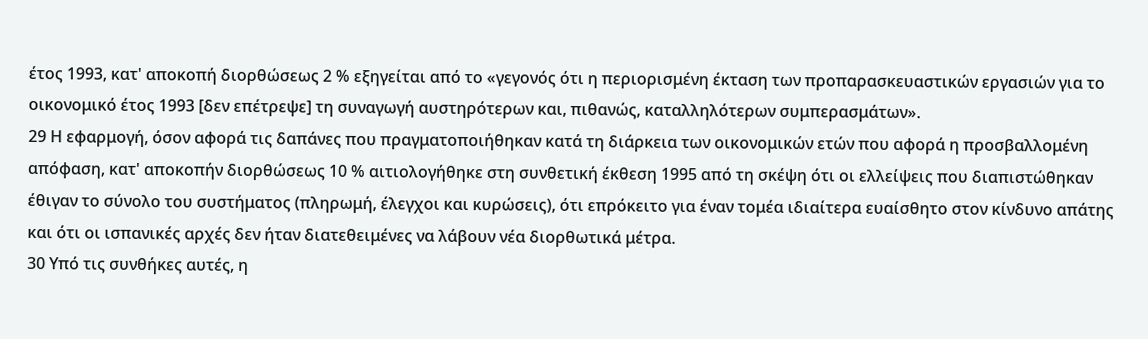έτος 1993, κατ' αποκοπή διορθώσεως 2 % εξηγείται από το «γεγονός ότι η περιορισμένη έκταση των προπαρασκευαστικών εργασιών για το οικονομικό έτος 1993 [δεν επέτρεψε] τη συναγωγή αυστηρότερων και, πιθανώς, καταλληλότερων συμπερασμάτων».
29 Η εφαρμογή, όσον αφορά τις δαπάνες που πραγματοποιήθηκαν κατά τη διάρκεια των οικονομικών ετών που αφορά η προσβαλλομένη απόφαση, κατ' αποκοπήν διορθώσεως 10 % αιτιολογήθηκε στη συνθετική έκθεση 1995 από τη σκέψη ότι οι ελλείψεις που διαπιστώθηκαν έθιγαν το σύνολο του συστήματος (πληρωμή, έλεγχοι και κυρώσεις), ότι επρόκειτο για έναν τομέα ιδιαίτερα ευαίσθητο στον κίνδυνο απάτης και ότι οι ισπανικές αρχές δεν ήταν διατεθειμένες να λάβουν νέα διορθωτικά μέτρα.
30 Υπό τις συνθήκες αυτές, η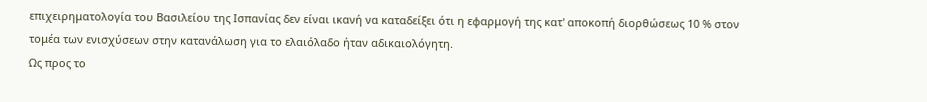επιχειρηματολογία του Βασιλείου της Ισπανίας δεν είναι ικανή να καταδείξει ότι η εφαρμογή της κατ' αποκοπή διορθώσεως 10 % στον τομέα των ενισχύσεων στην κατανάλωση για το ελαιόλαδο ήταν αδικαιολόγητη.
Ως προς το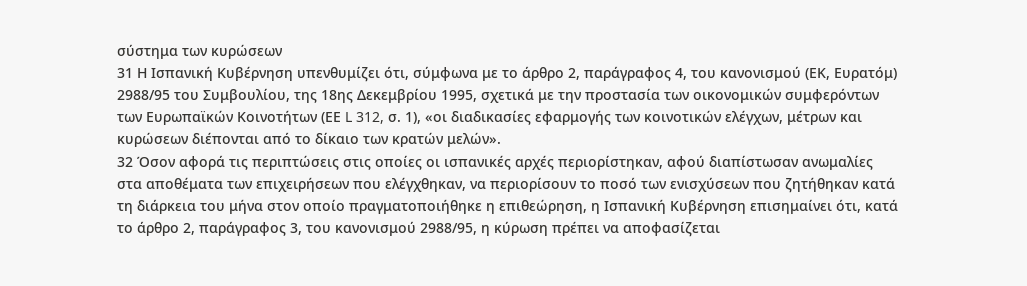σύστημα των κυρώσεων
31 Η Ισπανική Κυβέρνηση υπενθυμίζει ότι, σύμφωνα με το άρθρο 2, παράγραφος 4, του κανονισμού (ΕΚ, Ευρατόμ) 2988/95 του Συμβουλίου, της 18ης Δεκεμβρίου 1995, σχετικά με την προστασία των οικονομικών συμφερόντων των Ευρωπαϊκών Κοινοτήτων (ΕΕ L 312, σ. 1), «οι διαδικασίες εφαρμογής των κοινοτικών ελέγχων, μέτρων και κυρώσεων διέπονται από το δίκαιο των κρατών μελών».
32 Όσον αφορά τις περιπτώσεις στις οποίες οι ισπανικές αρχές περιορίστηκαν, αφού διαπίστωσαν ανωμαλίες στα αποθέματα των επιχειρήσεων που ελέγχθηκαν, να περιορίσουν το ποσό των ενισχύσεων που ζητήθηκαν κατά τη διάρκεια του μήνα στον οποίο πραγματοποιήθηκε η επιθεώρηση, η Ισπανική Κυβέρνηση επισημαίνει ότι, κατά το άρθρο 2, παράγραφος 3, του κανονισμού 2988/95, η κύρωση πρέπει να αποφασίζεται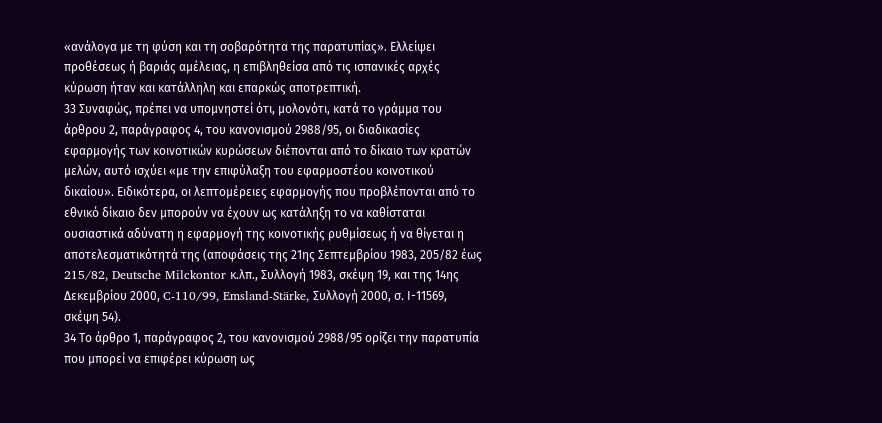«ανάλογα με τη φύση και τη σοβαρότητα της παρατυπίας». Ελλείψει προθέσεως ή βαριάς αμέλειας, η επιβληθείσα από τις ισπανικές αρχές κύρωση ήταν και κατάλληλη και επαρκώς αποτρεπτική.
33 Συναφώς, πρέπει να υπομνηστεί ότι, μολονότι, κατά το γράμμα του άρθρου 2, παράγραφος 4, του κανονισμού 2988/95, οι διαδικασίες εφαρμογής των κοινοτικών κυρώσεων διέπονται από το δίκαιο των κρατών μελών, αυτό ισχύει «με την επιφύλαξη του εφαρμοστέου κοινοτικού δικαίου». Ειδικότερα, οι λεπτομέρειες εφαρμογής που προβλέπονται από το εθνικό δίκαιο δεν μπορούν να έχουν ως κατάληξη το να καθίσταται ουσιαστικά αδύνατη η εφαρμογή της κοινοτικής ρυθμίσεως ή να θίγεται η αποτελεσματικότητά της (αποφάσεις της 21ης Σεπτεμβρίου 1983, 205/82 έως 215/82, Deutsche Milckontor κ.λπ., Συλλογή 1983, σκέψη 19, και της 14ης Δεκεμβρίου 2000, C-110/99, Emsland-Stärke, Συλλογή 2000, σ. Ι-11569, σκέψη 54).
34 Το άρθρο 1, παράγραφος 2, του κανονισμού 2988/95 ορίζει την παρατυπία που μπορεί να επιφέρει κύρωση ως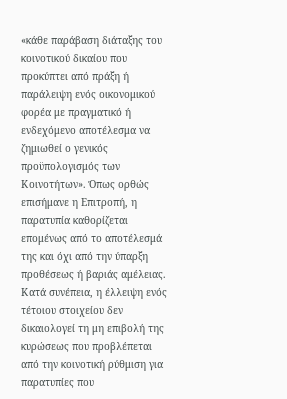«κάθε παράβαση διάταξης του κοινοτικού δικαίου που προκύπτει από πράξη ή παράλειψη ενός οικονομικού φορέα με πραγματικό ή ενδεχόμενο αποτέλεσμα να ζημιωθεί ο γενικός προϋπολογισμός των Κοινοτήτων». Όπως ορθώς επισήμανε η Επιτροπή, η παρατυπία καθορίζεται επομένως από το αποτέλεσμά της και όχι από την ύπαρξη προθέσεως ή βαριάς αμέλειας. Κατά συνέπεια, η έλλειψη ενός τέτοιου στοιχείου δεν δικαιολογεί τη μη επιβολή της κυρώσεως που προβλέπεται από την κοινοτική ρύθμιση για παρατυπίες που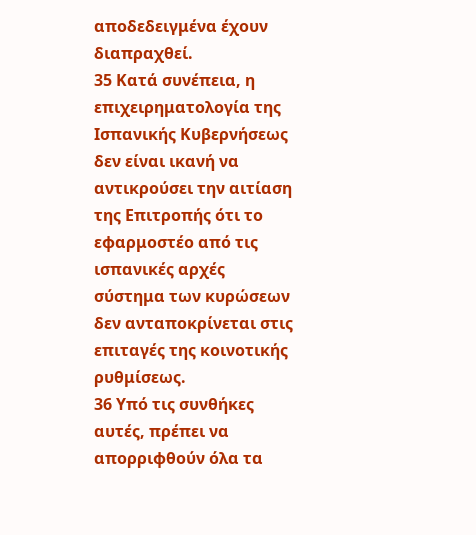αποδεδειγμένα έχουν διαπραχθεί.
35 Κατά συνέπεια, η επιχειρηματολογία της Ισπανικής Κυβερνήσεως δεν είναι ικανή να αντικρούσει την αιτίαση της Επιτροπής ότι το εφαρμοστέο από τις ισπανικές αρχές σύστημα των κυρώσεων δεν ανταποκρίνεται στις επιταγές της κοινοτικής ρυθμίσεως.
36 Υπό τις συνθήκες αυτές, πρέπει να απορριφθούν όλα τα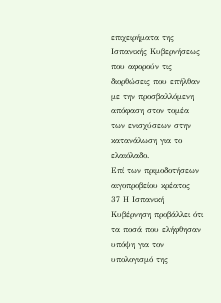επιχειρήματα της Ισπανικής Κυβερνήσεως που αφορούν τις διορθώσεις που επήλθαν με την προσβαλλόμενη απόφαση στον τομέα των ενισχύσεων στην κατανάλωση για το ελαιόλαδο.
Επί των πριμοδοτήσεων αιγοπροβείου κρέατος
37 Η Ισπανική Κυβέρνηση προβάλλει ότι τα ποσά που ελήφθησαν υπόψη για τον υπολογισμό της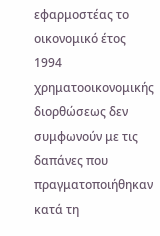εφαρμοστέας το οικονομικό έτος 1994 χρηματοοικονομικής διορθώσεως δεν συμφωνούν με τις δαπάνες που πραγματοποιήθηκαν κατά τη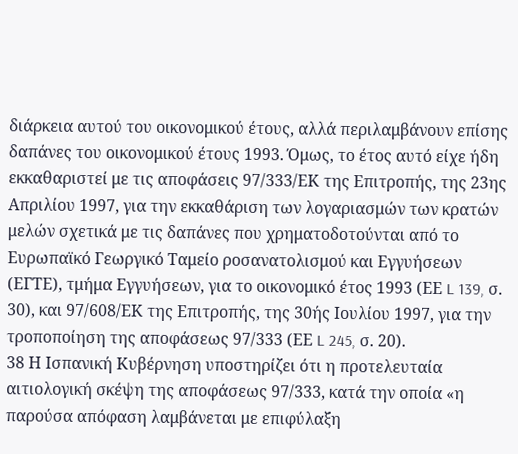διάρκεια αυτού του οικονομικού έτους, αλλά περιλαμβάνουν επίσης δαπάνες του οικονομικού έτους 1993. Όμως, το έτος αυτό είχε ήδη εκκαθαριστεί με τις αποφάσεις 97/333/ΕΚ της Επιτροπής, της 23ης Απριλίου 1997, για την εκκαθάριση των λογαριασμών των κρατών μελών σχετικά με τις δαπάνες που χρηματοδοτούνται από το Ευρωπαϊκό Γεωργικό Ταμείο ροσανατολισμού και Εγγυήσεων (ΕΓΤΕ), τμήμα Εγγυήσεων, για το οικονομικό έτος 1993 (ΕΕ L 139, σ. 30), και 97/608/ΕΚ της Επιτροπής, της 30ής Ιουλίου 1997, για την τροποποίηση της αποφάσεως 97/333 (ΕΕ L 245, σ. 20).
38 Η Ισπανική Κυβέρνηση υποστηρίζει ότι η προτελευταία αιτιολογική σκέψη της αποφάσεως 97/333, κατά την οποία «η παρούσα απόφαση λαμβάνεται με επιφύλαξη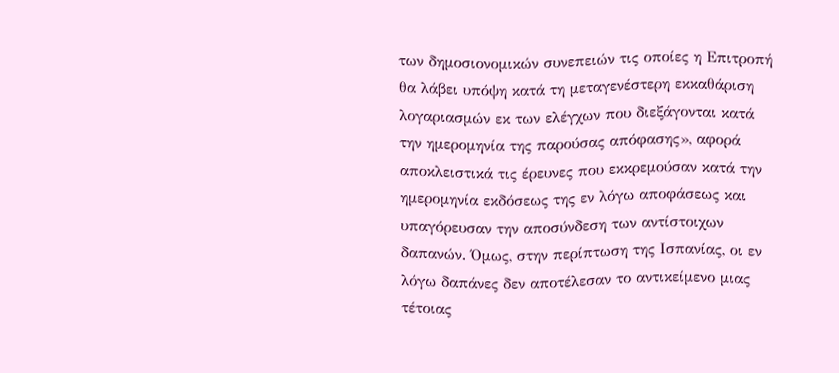των δημοσιονομικών συνεπειών τις οποίες η Επιτροπή θα λάβει υπόψη κατά τη μεταγενέστερη εκκαθάριση λογαριασμών εκ των ελέγχων που διεξάγονται κατά την ημερομηνία της παρούσας απόφασης», αφορά αποκλειστικά τις έρευνες που εκκρεμούσαν κατά την ημερομηνία εκδόσεως της εν λόγω αποφάσεως και υπαγόρευσαν την αποσύνδεση των αντίστοιχων δαπανών. Όμως, στην περίπτωση της Ισπανίας, οι εν λόγω δαπάνες δεν αποτέλεσαν το αντικείμενο μιας τέτοιας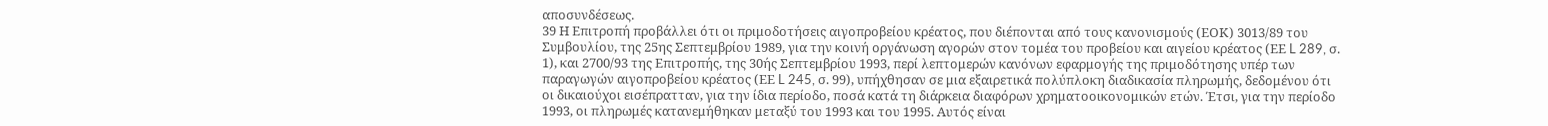αποσυνδέσεως.
39 Η Επιτροπή προβάλλει ότι οι πριμοδοτήσεις αιγοπροβείου κρέατος, που διέπονται από τους κανονισμούς (ΕΟΚ) 3013/89 του Συμβουλίου, της 25ης Σεπτεμβρίου 1989, για την κοινή οργάνωση αγορών στον τομέα του προβείου και αιγείου κρέατος (ΕΕ L 289, σ. 1), και 2700/93 της Επιτροπής, της 30ής Σεπτεμβρίου 1993, περί λεπτομερών κανόνων εφαρμογής της πριμοδότησης υπέρ των παραγωγών αιγοπροβείου κρέατος (ΕΕ L 245, σ. 99), υπήχθησαν σε μια εξαιρετικά πολύπλοκη διαδικασία πληρωμής, δεδομένου ότι οι δικαιούχοι εισέπρατταν, για την ίδια περίοδο, ποσά κατά τη διάρκεια διαφόρων χρηματοοικονομικών ετών. Έτσι, για την περίοδο 1993, οι πληρωμές κατανεμήθηκαν μεταξύ του 1993 και του 1995. Αυτός είναι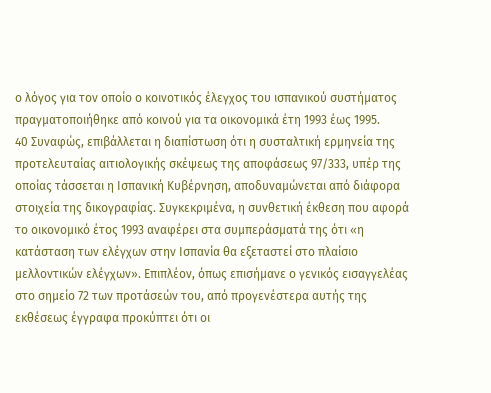ο λόγος για τον οποίο ο κοινοτικός έλεγχος του ισπανικού συστήματος πραγματοποιήθηκε από κοινού για τα οικονομικά έτη 1993 έως 1995.
40 Συναφώς, επιβάλλεται η διαπίστωση ότι η συσταλτική ερμηνεία της προτελευταίας αιτιολογικής σκέψεως της αποφάσεως 97/333, υπέρ της οποίας τάσσεται η Ισπανική Κυβέρνηση, αποδυναμώνεται από διάφορα στοιχεία της δικογραφίας. Συγκεκριμένα, η συνθετική έκθεση που αφορά το οικονομικό έτος 1993 αναφέρει στα συμπεράσματά της ότι «η κατάσταση των ελέγχων στην Ισπανία θα εξεταστεί στο πλαίσιο μελλοντικών ελέγχων». Επιπλέον, όπως επισήμανε ο γενικός εισαγγελέας στο σημείο 72 των προτάσεών του, από προγενέστερα αυτής της εκθέσεως έγγραφα προκύπτει ότι οι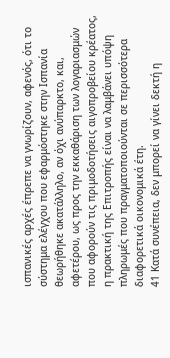ισπανικές αρχές έπρεπε να γνωρίζουν, αφενός, ότι το σύστημα ελέγχου που εφαρμόστηκε στην Ισπανία θεωρήθηκε ακατάλληλο, αν όχι ανύπαρκτο, και, αφετέρου, ως προς την εκκαθάριση των λογαριασμών που αφορούν τις πριμοδοτήσεις αιγοπροβείου κρέατος, η πρακτική της Επιτροπής είναι να λαμβάνει υπόψη πληρωμές που πραγματοποιούνται σε περισσότερα διαφορετικά οικονομικά έτη.
41 Κατά συνέπεια, δεν μπορεί να γίνει δεκτή η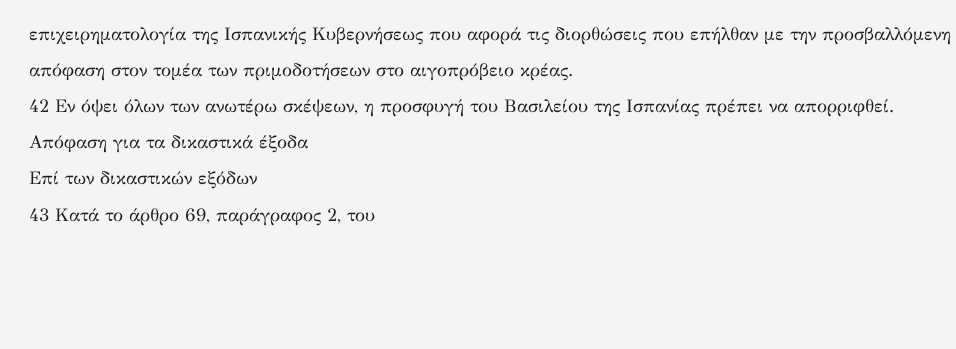επιχειρηματολογία της Ισπανικής Κυβερνήσεως που αφορά τις διορθώσεις που επήλθαν με την προσβαλλόμενη απόφαση στον τομέα των πριμοδοτήσεων στο αιγοπρόβειο κρέας.
42 Εν όψει όλων των ανωτέρω σκέψεων, η προσφυγή του Βασιλείου της Ισπανίας πρέπει να απορριφθεί.
Απόφαση για τα δικαστικά έξοδα
Επί των δικαστικών εξόδων
43 Κατά το άρθρο 69, παράγραφος 2, του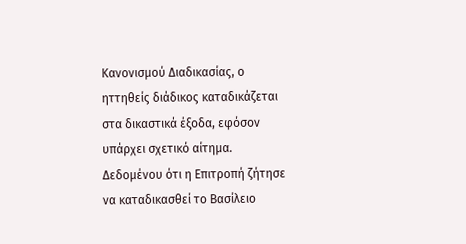Κανονισμού Διαδικασίας, ο ηττηθείς διάδικος καταδικάζεται στα δικαστικά έξοδα, εφόσον υπάρχει σχετικό αίτημα. Δεδομένου ότι η Επιτροπή ζήτησε να καταδικασθεί το Βασίλειο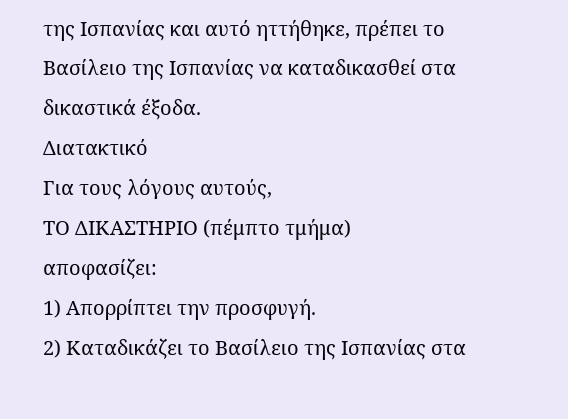της Ισπανίας και αυτό ηττήθηκε, πρέπει το Βασίλειο της Ισπανίας να καταδικασθεί στα δικαστικά έξοδα.
Διατακτικό
Για τους λόγους αυτούς,
ΤΟ ΔΙΚΑΣΤΗΡΙΟ (πέμπτο τμήμα)
αποφασίζει:
1) Απορρίπτει την προσφυγή.
2) Καταδικάζει το Βασίλειο της Ισπανίας στα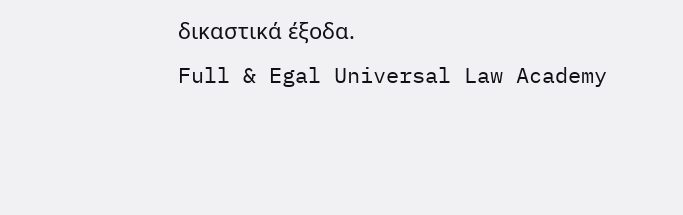δικαστικά έξοδα.
Full & Egal Universal Law Academy